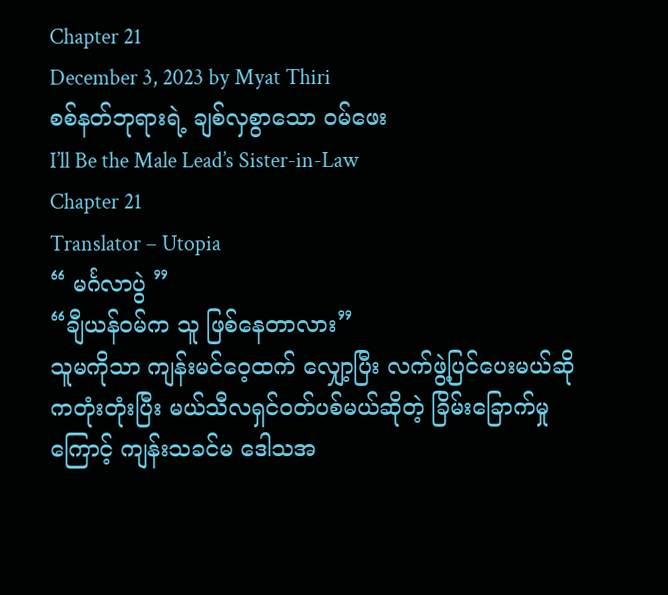Chapter 21
December 3, 2023 by Myat Thiri
စစ်နတ်ဘုရားရဲ့ ချစ်လှစွာသော ဝမ်ဖေး
I’ll Be the Male Lead’s Sister-in-Law
Chapter 21
Translator – Utopia
“ မင်္ဂလာပွဲ ”
“ချီယန်ဝမ်က သူ ဖြစ်နေတာလား”
သူမကိုသာ ကျန်းမင်ဝေ့ထက် လျှော့ပြီး လက်ဖွဲ့ပြင်ပေးမယ်ဆို ကတုံးတုံးပြီး မယ်သီလရှင်ဝတ်ပစ်မယ်ဆိုတဲ့ ခြိမ်းခြောက်မှုကြောင့် ကျန်းသခင်မ ဒေါသအ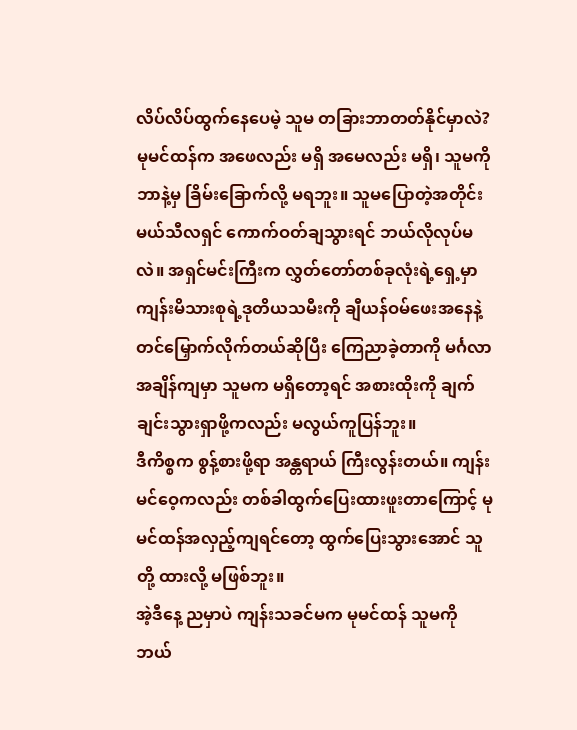လိပ်လိပ်ထွက်နေပေမဲ့ သူမ တခြားဘာတတ်နိုင်မှာလဲ?
မုမင်ထန်က အဖေလည်း မရှိ အမေလည်း မရှိ၊ သူမကို ဘာနဲ့မှ ခြိမ်းခြောက်လို့ မရဘူး။ သူမပြောတဲ့အတိုင်း မယ်သီလရှင် ကောက်ဝတ်ချသွားရင် ဘယ်လိုလုပ်မလဲ။ အရှင်မင်းကြီးက လွှတ်တော်တစ်ခုလုံးရဲ့ရှေ့မှာ ကျန်းမိသားစုရဲ့ဒုတိယသမီးကို ချီယန်ဝမ်ဖေးအနေနဲ့ တင်မြှောက်လိုက်တယ်ဆိုပြီး ကြေညာခဲ့တာကို မင်္ဂလာအချိန်ကျမှာ သူမက မရှိတော့ရင် အစားထိုးကို ချက်ချင်းသွားရှာဖို့ကလည်း မလွယ်ကူပြန်ဘူး။
ဒီကိစ္စက စွန့်စားဖို့ရာ အန္တရာယ် ကြီးလွန်းတယ်။ ကျန်းမင်ဝေ့ကလည်း တစ်ခါထွက်ပြေးထားဖူးတာကြောင့် မုမင်ထန်အလှည့်ကျရင်တော့ ထွက်ပြေးသွားအောင် သူတို့ ထားလို့ မဖြစ်ဘူး။
အဲ့ဒီနေ့ ညမှာပဲ ကျန်းသခင်မက မုမင်ထန် သူမကို ဘယ်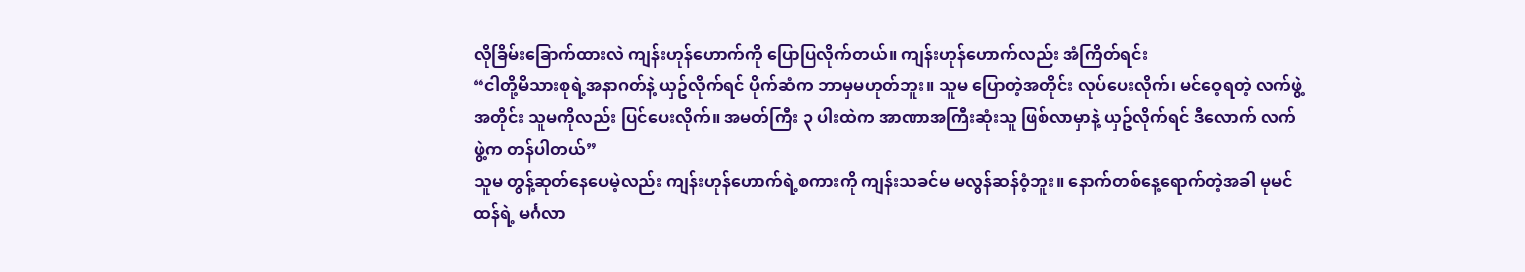လိုခြိမ်းခြောက်ထားလဲ ကျန်းဟုန်ဟောက်ကို ပြောပြလိုက်တယ်။ ကျန်းဟုန်ဟောက်လည်း အံကြိတ်ရင်း
“ငါတို့မိသားစုရဲ့အနာဂတ်နဲ့ ယှဥ်လိုက်ရင် ပိုက်ဆံက ဘာမှမဟုတ်ဘူး။ သူမ ပြောတဲ့အတိုင်း လုပ်ပေးလိုက်၊ မင်ဝေ့ရတဲ့ လက်ဖွဲ့အတိုင်း သူမကိုလည်း ပြင်ပေးလိုက်။ အမတ်ကြီး ၃ ပါးထဲက အာဏာအကြီးဆုံးသူ ဖြစ်လာမှာနဲ့ ယှဥ်လိုက်ရင် ဒီလောက် လက်ဖွဲ့က တန်ပါတယ်”
သူမ တွန့်ဆုတ်နေပေမဲ့လည်း ကျန်းဟုန်ဟောက်ရဲ့စကားကို ကျန်းသခင်မ မလွန်ဆန်ဝံ့ဘူး။ နောက်တစ်နေ့ရောက်တဲ့အခါ မုမင်ထန်ရဲ့ မင်္ဂလာ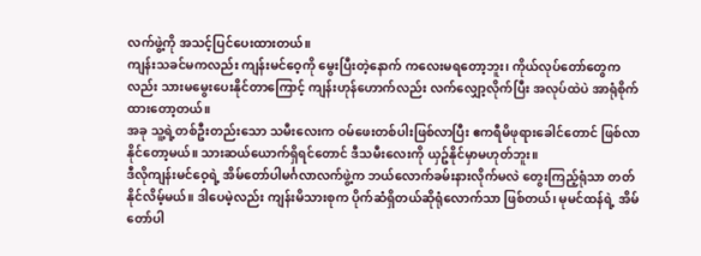လက်ဖွဲ့ကို အသင့်ပြင်ပေးထားတယ်။
ကျန်းသခင်မကလည်း ကျန်းမင်ဝေ့ကို မွေးပြီးတဲ့နောက် ကလေးမရတော့ဘူး၊ ကိုယ်လုပ်တော်တွေကလည်း သားမမွေးပေးနိုင်တာကြောင့် ကျန်းဟုန်ဟောက်လည်း လက်လျှော့လိုက်ပြီး အလုပ်ထဲပဲ အာရုံစိုက်ထားတော့တယ်။
အခု သူ့ရဲ့တစ်ဦးတည်းသော သမီးလေးက ဝမ်ဖေးတစ်ပါးဖြစ်လာပြီး ဧကရီမိဖုရားခေါင်တောင် ဖြစ်လာနိုင်တော့မယ်။ သားဆယ်ယောက်ရှိရင်တောင် ဒီသမီးလေးကို ယှဥ်နိုင်မှာမဟုတ်ဘူး။
ဒီလိုကျန်းမင်ဝေ့ရဲ့ အိမ်တော်ပါမင်္ဂလာလက်ဖွဲ့က ဘယ်လောက်ခမ်းနားလိုက်မလဲ တွေးကြည့်ရုံသာ တတ်နိုင်လိမ့်မယ်။ ဒါပေမဲ့လည်း ကျန်းမိသားစုက ပိုက်ဆံရှိတယ်ဆိုရုံလောက်သာ ဖြစ်တယ်၊ မုမင်ထန်ရဲ့ အိမ်တော်ပါ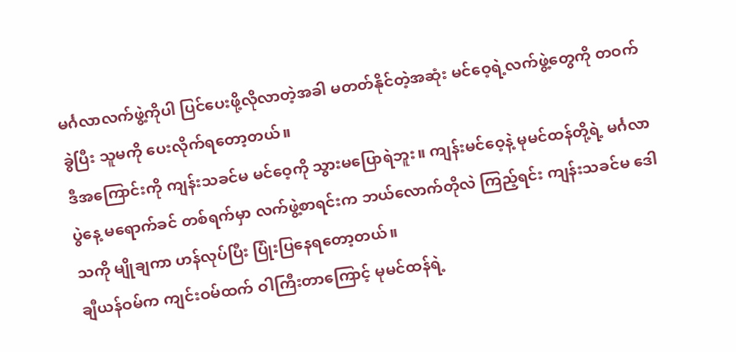မင်္ဂလာလက်ဖွဲ့ကိုပါ ပြင်ပေးဖို့လိုလာတဲ့အခါ မတတ်နိုင်တဲ့အဆုံး မင်ဝေ့ရဲ့လက်ဖွဲ့တွေကို တဝက်ခွဲပြီး သူမကို ပေးလိုက်ရတော့တယ်။
ဒီအကြောင်းကို ကျန်းသခင်မ မင်ဝေ့ကို သွားမပြောရဲဘူး။ ကျန်းမင်ဝေ့နဲ့ မုမင်ထန်တို့ရဲ့ မင်္ဂလာပွဲနေ့ မရောက်ခင် တစ်ရက်မှာ လက်ဖွဲ့စာရင်းက ဘယ်လောက်တိုလဲ ကြည့်ရင်း ကျန်းသခင်မ ဒေါသကို မျိုချကာ ဟန်လုပ်ပြီး ပြုံးပြနေရတော့တယ်။
ချီယန်ဝမ်က ကျင်းဝမ်ထက် ဝါကြီးတာကြောင့် မုမင်ထန်ရဲ့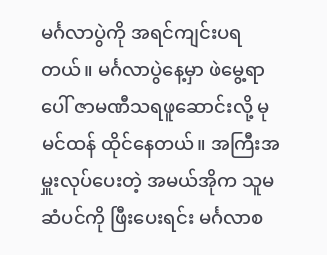မင်္ဂလာပွဲကို အရင်ကျင်းပရတယ်။ မင်္ဂလာပွဲနေ့မှာ ဖဲမွေ့ရာပေါ် ဇာမဏီသရဖူဆောင်းလို့ မုမင်ထန် ထိုင်နေတယ်။ အကြီးအမှူးလုပ်ပေးတဲ့ အမယ်အိုက သူမ ဆံပင်ကို ဖြီးပေးရင်း မင်္ဂလာစ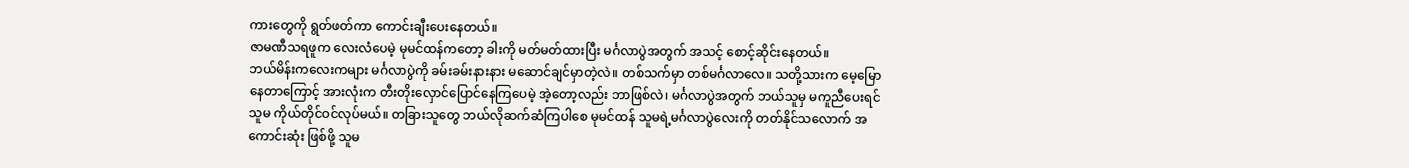ကားတွေကို ရွတ်ဖတ်ကာ ကောင်းချီးပေးနေတယ်။
ဇာမဏီသရဖူက လေးလံပေမဲ့ မုမင်ထန်ကတော့ ခါးကို မတ်မတ်ထားပြီး မင်္ဂလာပွဲအတွက် အသင့် စောင့်ဆိုင်းနေတယ်။
ဘယ်မိန်းကလေးကများ မင်္ဂလာပွဲကို ခမ်းခမ်းနားနား မဆောင်ချင်မှာတဲ့လဲ။ တစ်သက်မှာ တစ်မင်္ဂလာလေ။ သတို့သားက မေ့မြောနေတာကြောင့် အားလုံးက တီးတိုးလှောင်ပြောင်နေကြပေမဲ့ အဲ့တော့လည်း ဘာဖြစ်လဲ၊ မင်္ဂလာပွဲအတွက် ဘယ်သူမှ မကူညီပေးရင် သူမ ကိုယ်တိုင်ဝင်လုပ်မယ်။ တခြားသူတွေ ဘယ်လိုဆက်ဆံကြပါစေ မုမင်ထန် သူမရဲ့မင်္ဂလာပွဲလေးကို တတ်နိုင်သလောက် အကောင်းဆုံး ဖြစ်ဖို့ သူမ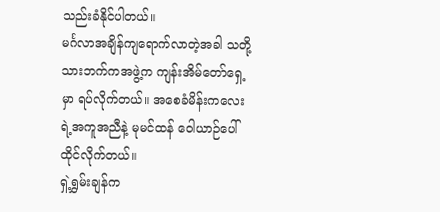သည်းခံနိုင်ပါတယ်။
မင်္ဂလာအချိန်ကျရောက်လာတဲ့အခါ သတို့သားဘက်ကအဖွဲ့က ကျန်းအိမ်တော်ရှေ့မှာ ရပ်လိုက်တယ်။ အစေခံမိန်းကလေးရဲ့အကူအညီနဲ့ မုမင်ထန် ဝေါယာဉ်ပေါ် ထိုင်လိုက်တယ်။
ရှဲ့ရွှမ်းချန်က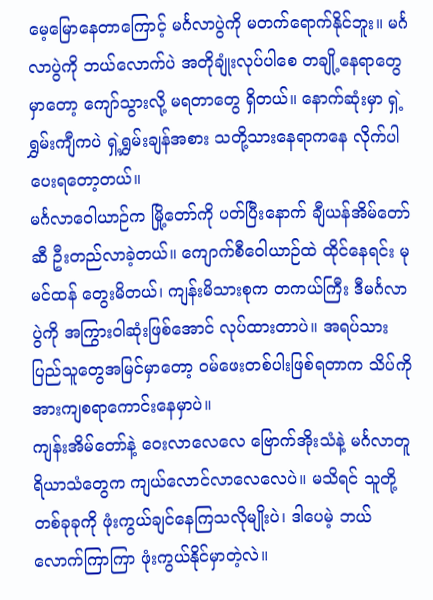မေ့မြောနေတာကြောင့် မင်္ဂလာပွဲကို မတက်ရောက်နိုင်ဘူး။ မင်္ဂလာပွဲကို ဘယ်လောက်ပဲ အတိုချုံးလုပ်ပါစေ တချို့နေရာတွေမှာတော့ ကျော်သွားလို့ မရတာတွေ ရှိတယ်။ နောက်ဆုံးမှာ ရှဲ့ရွှမ်းကျီကပဲ ရှဲ့ရွှမ်းချန်အစား သတို့သားနေရာကနေ လိုက်ပါပေးရတော့တယ်။
မင်္ဂလာဝေါယာဉ်က မြို့တော်ကို ပတ်ပြီးနောက် ချီယန်အိမ်တော်ဆီ ဦးတည်လာခဲ့တယ်။ ကျောက်စီဝေါယာဉ်ထဲ ထိုင်နေရင်း မုမင်ထန် တွေးမိတယ်၊ ကျန်းမိသားစုက တကယ်ကြီး ဒီမင်္ဂလာပွဲကို အကြွားဝါဆုံးဖြစ်အောင် လုပ်ထားတာပဲ။ အရပ်သားပြည်သူတွေအမြင်မှာတော့ ဝမ်ဖေးတစ်ပါးဖြစ်ရတာက သိပ်ကို အားကျစရာကောင်းနေမှာပဲ။
ကျန်းအိမ်တော်နဲ့ ဝေးလာလေလေ ဗြောက်အိုးသံနဲ့ မင်္ဂလာတူရိယာသံတွေက ကျယ်လောင်လာလေလေပဲ။ မသိရင် သူတို့ တစ်ခုခုကို ဖုံးကွယ်ချင်နေကြသလိုမျိုးပဲ၊ ဒါပေမဲ့ ဘယ်လောက်ကြာကြာ ဖုံးကွယ်နိုင်မှာတဲ့လဲ။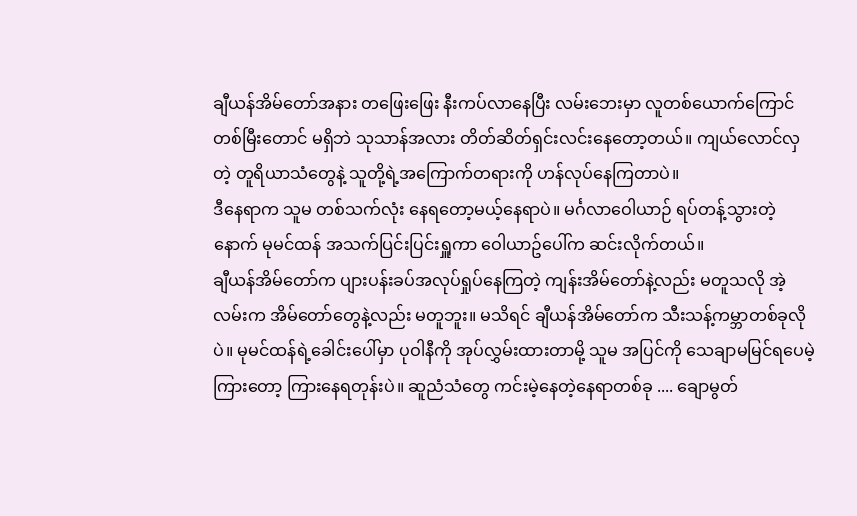ချီယန်အိမ်တော်အနား တဖြေးဖြေး နီးကပ်လာနေပြီး လမ်းဘေးမှာ လူတစ်ယောက်ကြောင်တစ်မြီးတောင် မရှိဘဲ သုသာန်အလား တိတ်ဆိတ်ရှင်းလင်းနေတော့တယ်။ ကျယ်လောင်လှတဲ့ တူရိယာသံတွေနဲ့ သူတို့ရဲ့အကြောက်တရားကို ဟန်လုပ်နေကြတာပဲ။
ဒီနေရာက သူမ တစ်သက်လုံး နေရတော့မယ့်နေရာပဲ။ မင်္ဂလာဝေါယာဉ် ရပ်တန့်သွားတဲ့နောက် မုမင်ထန် အသက်ပြင်းပြင်းရှူကာ ဝေါယာဥ်ပေါ်က ဆင်းလိုက်တယ်။
ချီယန်အိမ်တော်က ပျားပန်းခပ်အလုပ်ရှုပ်နေကြတဲ့ ကျန်းအိမ်တော်နဲ့လည်း မတူသလို အဲ့လမ်းက အိမ်တော်တွေနဲ့လည်း မတူဘူး။ မသိရင် ချီယန်အိမ်တော်က သီးသန့်ကမ္ဘာတစ်ခုလိုပဲ။ မုမင်ထန်ရဲ့ခေါင်းပေါ်မှာ ပုဝါနီကို အုပ်လွှမ်းထားတာမို့ သူမ အပြင်ကို သေချာမမြင်ရပေမဲ့ ကြားတော့ ကြားနေရတုန်းပဲ။ ဆူညံသံတွေ ကင်းမဲ့နေတဲ့နေရာတစ်ခု .... ချောမွတ်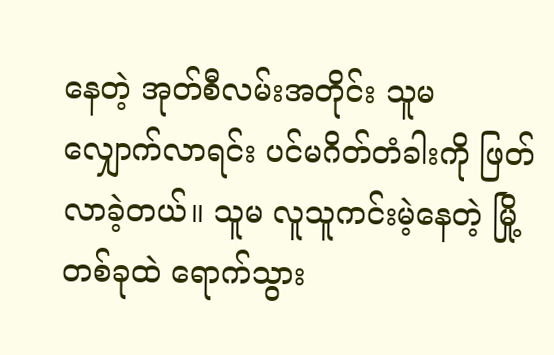နေတဲ့ အုတ်စီလမ်းအတိုင်း သူမ လျှောက်လာရင်း ပင်မဂိတ်တံခါးကို ဖြတ်လာခဲ့တယ်။ သူမ လူသူကင်းမဲ့နေတဲ့ မြို့တစ်ခုထဲ ရောက်သွား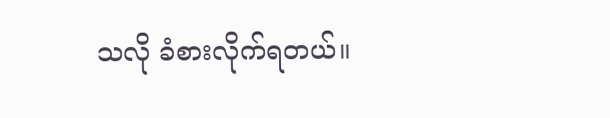သလို ခံစားလိုက်ရတယ်။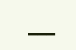___